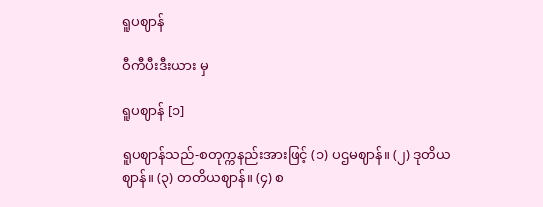ရူပဈာန်

ဝီကီပီးဒီးယား မှ

ရူပဈာန် [၁]

ရူပဈာန်သည်-စတုက္ကနည်းအားဖြင့် (၁) ပဌမဈာန်။ (၂) ဒုတိယဈာန်။ (၃) တတိယဈာန်။ (၄) စ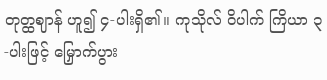တုတ္ထဈာန် ဟူ၍ ၄-ပါးရှိ၏။ ကုသိုလ် ဝိပါက် ကြိယာ ၃-ပါးဖြင့် မြှောက်ပွား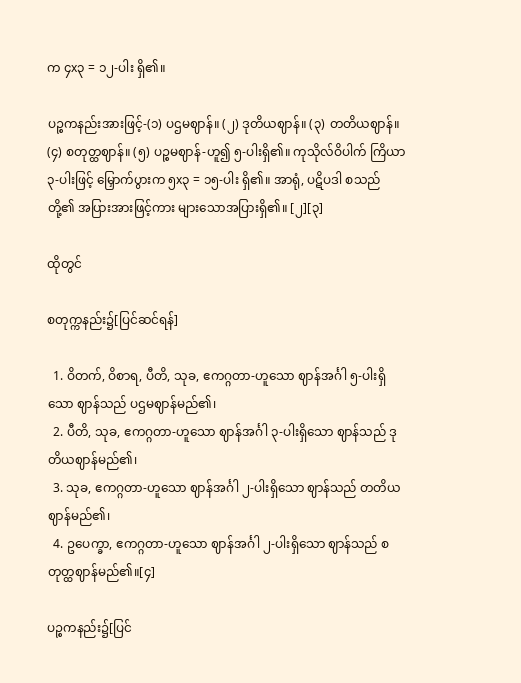က ၄x၃ = ၁၂-ပါး ရှိ၏။

ပဉ္စကနည်းအားဖြင့်-(၁) ပဌမဈာန်။ (၂) ဒုတိယဈာန်။ (၃) တတိယဈာန်။ (၄) စတုတ္ထဈာန်။ (၅) ပဉ္စမဈာန်-ဟူ၍ ၅-ပါးရှိ၏။ ကုသိုလ်ဝိပါက် ကြိယာ ၃-ပါးဖြင့် မြှောက်ပွားက ၅x၃ = ၁၅-ပါး ရှိ၏။ အာရုံ, ပဋိပဒါ စသည်တို့၏ အပြားအားဖြင့်ကား များသောအပြားရှိ၏။ [၂][၃]

ထိုတွင်

စတုက္ကနည်း၌[ပြင်ဆင်ရန်]

  1. ဝိတက်, ဝိစာရ, ပီတိ, သုခ, ဧကဂ္ဂတာ-ဟူသော ဈာန်အင်္ဂါ ၅-ပါးရှိသော ဈာန်သည် ပဌမဈာန်မည်၏၊
  2. ပီတိ, သုခ, ဧကဂ္ဂတာ-ဟူသော ဈာန်အင်္ဂါ ၃-ပါးရှိသော ဈာန်သည် ဒုတိယဈာန်မည်၏၊
  3. သုခ, ဧကဂ္ဂတာ-ဟူသော ဈာန်အင်္ဂါ ၂-ပါးရှိသော ဈာန်သည် တတိယဈာန်မည်၏၊
  4. ဥပေက္ခာ, ဧကဂ္ဂတာ-ဟူသော ဈာန်အင်္ဂါ ၂-ပါးရှိသော ဈာန်သည် စတုတ္ထဈာန်မည်၏။[၄]

ပဉ္စကနည်း၌[ပြင်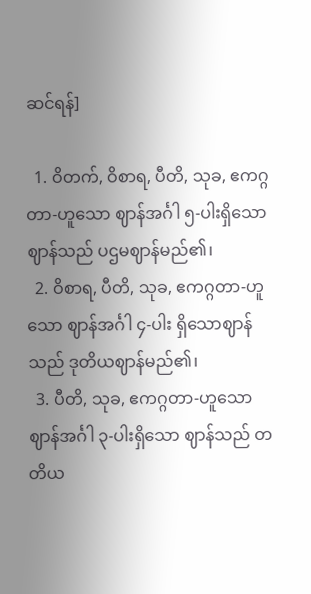ဆင်ရန်]

  1. ဝိတက်, ဝိစာရ, ပီတိ, သုခ, ဧကဂ္ဂတာ-ဟူသော ဈာန်အင်္ဂါ ၅-ပါးရှိသော ဈာန်သည် ပဌမဈာန်မည်၏၊
  2. ဝိစာရ, ပီတိ, သုခ, ဧကဂ္ဂတာ-ဟူသော ဈာန်အင်္ဂါ ၄-ပါး ရှိသောဈာန်သည် ဒုတိယဈာန်မည်၏၊
  3. ပီတိ, သုခ, ဧကဂ္ဂတာ-ဟူသော ဈာန်အင်္ဂါ ၃-ပါးရှိသော ဈာန်သည် တတိယ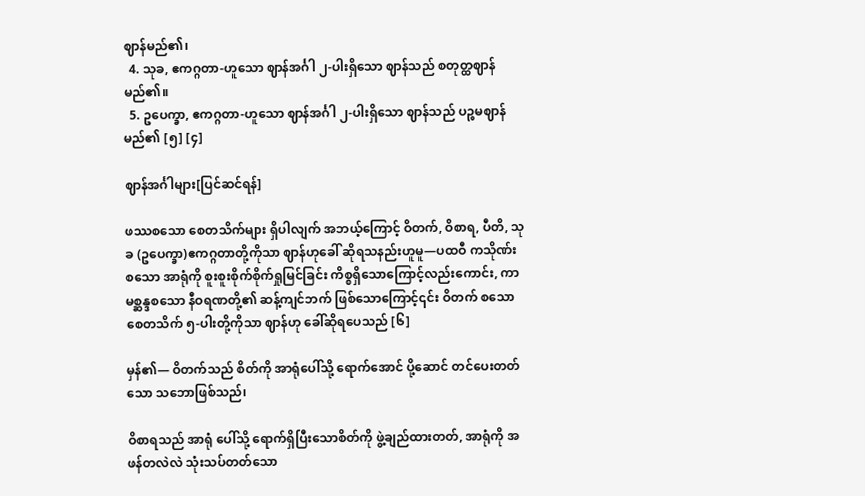ဈာန်မည်၏၊
  4. သုခ, ဧကဂ္ဂတာ-ဟူသော ဈာန်အင်္ဂါ ၂-ပါးရှိသော ဈာန်သည် စတုတ္ထဈာန်မည်၏။
  5. ဥပေက္ခာ, ဧကဂ္ဂတာ-ဟူသော ဈာန်အင်္ဂါ ၂-ပါးရှိသော ဈာန်သည် ပဉ္စမဈာန်မည်၏ [၅] [၄]

ဈာန်အင်္ဂါများ[ပြင်ဆင်ရန်]

ဖဿစသော စေတသိက်များ ရှိပါလျက် အဘယ့်ကြောင့် ဝိတက်, ဝိစာရ, ပီတိ, သုခ (ဥပေက္ခာ)ဧကဂ္ဂတာတို့ကိုသာ ဈာန်ဟုခေါ် ဆိုရသနည်းဟူမူ—ပထဝီ ကသိုဏ်း စသော အာရုံကို စူးစူးစိုက်စိုက်ရှုမြင်ခြင်း ကိစ္စရှိသောကြောင့်လည်းကောင်း, ကာမစ္ဆန္ဒစသော နီဝရဏတို့၏ ဆန့်ကျင်ဘက် ဖြစ်သောကြောင့်၎င်း ဝိတက် စသော စေတသိက် ၅-ပါးတို့ကိုသာ ဈာန်ဟု ခေါ်ဆိုရပေသည် [၆]

မှန်၏— ဝိတက်သည် စိတ်ကို အာရုံပေါ်သို့ ရောက်အောင် ပို့ဆောင် တင်ပေးတတ်သော သဘောဖြစ်သည်၊

ဝိစာရသည် အာရုံ ပေါ်သို့ ရောက်ရှိပြီးသောစိတ်ကို ဖွဲ့ချည်ထားတတ်, အာရုံကို အဖန်တလဲလဲ သုံးသပ်တတ်သော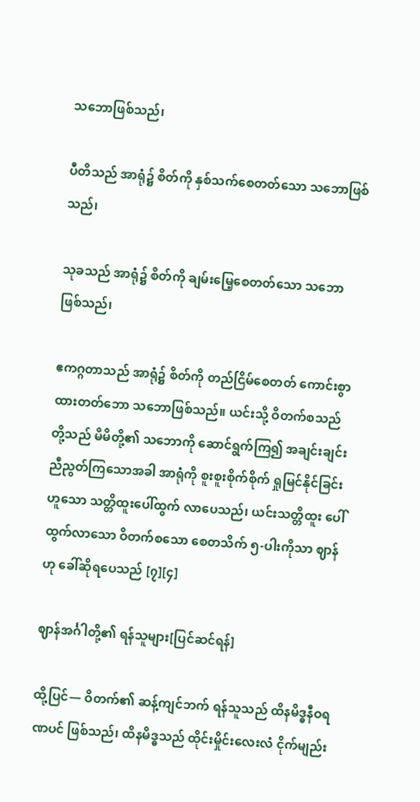သဘောဖြစ်သည်၊

ပီတိသည် အာရုံ၌ စိတ်ကို နှစ်သက်စေတတ်သော သဘောဖြစ်သည်၊

သုခသည် အာရုံ၌ စိတ်ကို ချမ်းမြေ့စေတတ်သော သဘောဖြစ်သည်၊

ဧကဂ္ဂတာသည် အာရုံ၌ စိတ်ကို တည်ငြိမ်စေတတ် ကောင်းစွာ ထားတတ်ဘော သဘောဖြစ်သည်။ ယင်းသို့ ဝိတက်စသည်တို့သည် မိမိတို့၏ သဘောကို ဆောင်ရွက်ကြ၍ အချင်းချင်း ညီညွတ်ကြသောအခါ အာရုံကို စူးစူးစိုက်စိုက် ရှုမြင်နိုင်ခြင်းဟူသော သတ္တိထူးပေါ်ထွက် လာပေသည်၊ ယင်းသတ္တိထူး ပေါ်ထွက်လာသော ဝိတက်စသော စေတသိက် ၅-ပါးကိုသာ ဈာန် ဟု ခေါ်ဆိုရပေသည် [၇][၄]

ဈာန်အင်္ဂါတို့၏ ရန်သူများ[ပြင်ဆင်ရန်]

ထို့ပြင်— ဝိတက်၏ ဆန့်ကျင်ဘက် ရန်သူသည် ထိနမိဒ္ဓနီဝရဏပင် ဖြစ်သည်၊ ထိနမိဒ္ဓသည် ထိုင်းမှိုင်းလေးလံ ငိုက်မျည်း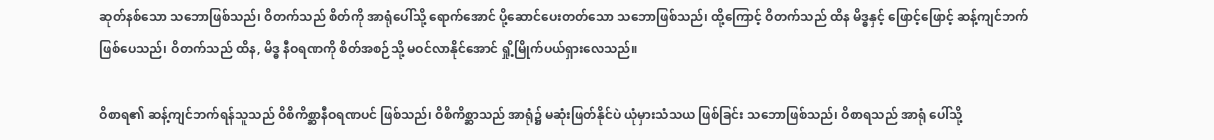ဆုတ်နစ်သော သဘောဖြစ်သည်၊ ဝိတက်သည် စိတ်ကို အာရုံပေါ်သို့ ရောက်အောင် ပို့ဆောင်ပေးတတ်သော သဘောဖြစ်သည်၊ ထို့ကြောင့် ဝိတက်သည် ထိန မိဒ္ဓနှင့် ဖြောင့်ဖြောင့် ဆန့်ကျင်ဘက် ဖြစ်ပေသည်၊ ဝိတက်သည် ထိန, မိဒ္ဓ နီဝရဏကို စိတ်အစဉ်သို့ မဝင်လာနိုင်အောင် ရှို့မြိုက်ပယ်ရှားလေသည်။

ဝိစာရ၏ ဆန့်ကျင်ဘက်ရန်သူသည် ဝိစိကိစ္ဆာနီဝရဏပင် ဖြစ်သည်၊ ဝိစိကိစ္ဆာသည် အာရုံ၌ မဆုံးဖြတ်နိုင်ပဲ ယုံမှားသံသယ ဖြစ်ခြင်း သဘောဖြစ်သည်၊ ဝိစာရသည် အာရုံ ပေါ်သို့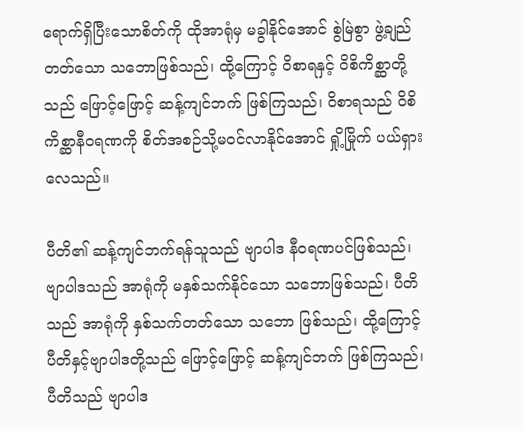ရောက်ရှိပြီးသောစိတ်ကို ထိုအာရုံမှ မခွါနိုင်အောင် စွဲမြဲစွာ ဖွဲ့ချည်တတ်သော သဘောဖြစ်သည်၊ ထို့ကြောင့် ဝိစာရနှင့် ဝိစိကိစ္ဆာတို့သည် ဖြောင့်ဖြောင့် ဆန့်ကျင်ဘက် ဖြစ်ကြသည်၊ ဝိစာရသည် ဝိစိကိစ္ဆာနီဝရဏကို စိတ်အစဉ်သို့မဝင်လာနိုင်အောင် ရှို့မြိုက် ပယ်ရှားလေသည်။

ပီတိ၏ ဆန့်ကျင်ဘက်ရန်သူသည် ဗျာပါဒ နီဝရဏပင်ဖြစ်သည်၊ ဗျာပါဒသည် အာရုံကို မနှစ်သက်နိုင်သော သဘောဖြစ်သည်၊ ပီတိသည် အာရုံကို နှစ်သက်တတ်သော သဘော ဖြစ်သည်၊ ထို့ကြောင့် ပီတိနှင့်ဗျာပါဒတို့သည် ဖြောင့်ဖြောင့် ဆန့်ကျင်ဘက် ဖြစ်ကြသည်၊ ပီတိသည် ဗျာပါဒ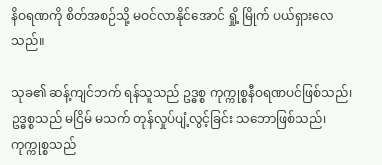နိဝရဏကို စိတ်အစဉ်သို့ မဝင်လာနိုင်အောင် ရှို့ မြိုက် ပယ်ရှားလေသည်။

သုခ၏ ဆန့်ကျင်ဘက် ရန်သူသည် ဥဒ္ဓစ္စ ကုက္ကုစ္စနီဝရဏပင်ဖြစ်သည်၊ ဥဒ္ဓစ္စသည် မငြိမ် မသက် တုန်လှုပ်ပျံ့လွင့်ခြင်း သဘောဖြစ်သည်၊ ကုက္ကုစ္စသည်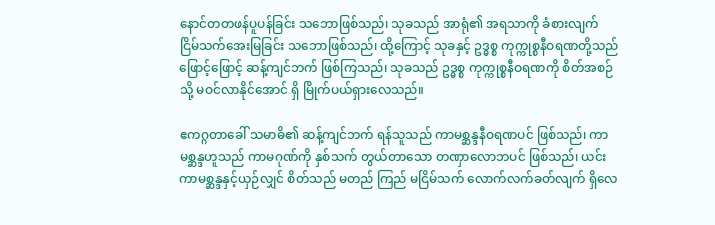နောင်တတဖန်ပူပန်ခြင်း သဘောဖြစ်သည်၊ သုခသည် အာရုံ၏ အရသာကို ခံစားလျက် ငြိမ်သက်အေးမြခြင်း သဘောဖြစ်သည်၊ ထို့ကြောင့် သုခနှင့် ဥဒ္ဓစ္စ ကုက္ကုစ္စနီဝရဏတို့သည် ဖြောင့်ဖြောင့် ဆန့်ကျင်ဘက် ဖြစ်ကြသည်၊ သုခသည် ဥဒ္ဓစ္စ ကုက္ကုစ္စနီဝရဏကို စိတ်အစဉ်သို့ မဝင်လာနိုင်အောင် ရှိ မြိုက်ပယ်ရှားလေသည်။

ဧကဂ္ဂတာခေါ် သမာဓိ၏ ဆန့်ကျင်ဘက် ရန်သူသည် ကာမစ္ဆန္ဒနီဝရဏပင် ဖြစ်သည်၊ ကာမစ္ဆန္ဒဟူသည် ကာမဂုဏ်ကို နှစ်သက် တွယ်တာသော တဏှာလောဘပင် ဖြစ်သည်၊ ယင်းကာမစ္ဆန္ဒနှင့်ယှဉ်လျှင် စိတ်သည် မတည် ကြည် မငြိမ်သက် လောက်လက်ခတ်လျက် ရှိလေ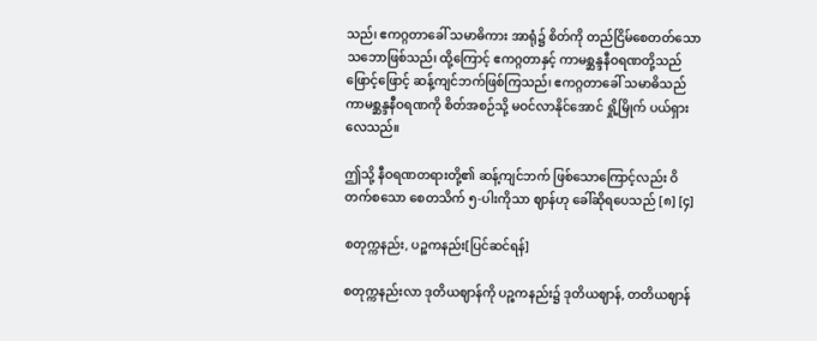သည်၊ ဧကဂ္ဂတာခေါ် သမာဓိကား အာရုံ၌ စိတ်ကို တည်ငြိမ်စေတတ်သော သဘောဖြစ်သည်၊ ထို့ကြောင့် ဧကဂ္ဂတာနှင့် ကာမစ္ဆန္ဒနီဝရဏတို့သည် ဖြောင့်ဖြောင့် ဆန့်ကျင်ဘက်ဖြစ်ကြသည်၊ ဧကဂ္ဂတာခေါ် သမာဓိသည် ကာမစ္ဆန္ဒနီဝရဏကို စိတ်အစဉ်သို့ မဝင်လာနိုင်အောင် ရှို့မြိုက် ပယ်ရှားလေသည်။

ဤသို့ နီဝရဏတရားတို့၏ ဆန့်ကျင်ဘက် ဖြစ်သောကြောင့်လည်း ဝိတက်စသော စေတသိက် ၅-ပါးကိုသာ ဈာန်ဟု ခေါ်ဆိုရပေသည် [၈] [၄]

စတုက္ကနည်း, ပဉ္စကနည်း[ပြင်ဆင်ရန်]

စတုက္ကနည်းလာ ဒုတိယဈာန်ကို ပဉ္စကနည်း၌ ဒုတိယဈာန်, တတိယဈာန်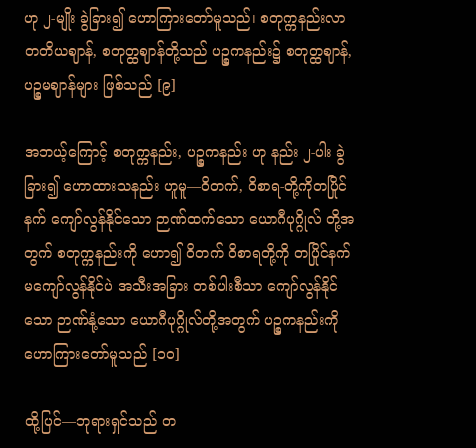ဟု ၂-မျိုး ခွဲခြား၍ ဟောကြားတော်မူသည်၊ စတုက္ကနည်းလာ တတိယဈာန်, စတုတ္ထဈာန်တို့သည် ပဉ္စကနည်း၌ စတုတ္ထဈာန်, ပဉ္စမဈာန်များ ဖြစ်သည် [၉]

အဘယ့်ကြောင့် စတုက္ကနည်း, ပဉ္စကနည်း ဟု နည်း ၂-ပါး ခွဲခြား၍ ဟောထားသနည်း ဟူမူ—ဝိတက်, ဝိစာရ-တို့ကိုတပြိုင်နက် ကျော်လွန်နိုင်သော ဉာဏ်ထက်သော ယောဂီပုဂ္ဂိုလ် တို့အတွက် စတုက္ကနည်းကို ဟော၍ ဝိတက် ဝိစာရတို့ကို တပြိုင်နက် မကျော်လွန်နိုင်ပဲ အသီးအခြား တစ်ပါးစီသာ ကျော်လွန်နိုင်သော ဉာဏ်နုံ့သော ယောဂီပုဂ္ဂိုလ်တို့အတွက် ပဉ္စကနည်းကို ဟောကြားတော်မူသည် [၁၀]

ထို့ပြင်—ဘုရားရှင်သည် တ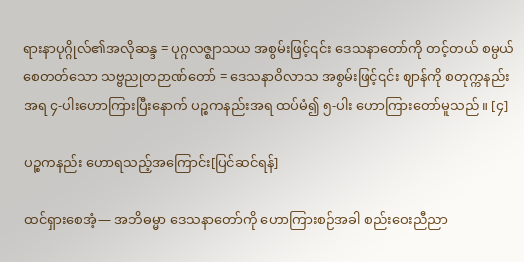ရားနာပုဂ္ဂိုလ်၏အလိုဆန္ဒ = ပုဂ္ဂလဇ္ဈာသယ အစွမ်းဖြင့်၎င်း ဒေသနာတော်ကို တင့်တယ် စမ္ပယ်စေတတ်သော သဗ္ဗညုတဉာဏ်တော် = ဒေသနာဝိလာသ အစွမ်းဖြင့်၎င်း ဈာန်ကို စတုက္ကနည်းအရ ၄-ပါးဟောကြားပြီးနောက် ပဉ္စကနည်းအရ ထပ်မံ၍ ၅-ပါး ဟောကြားတော်မူသည်။ [၄]

ပဉ္စကနည်း ဟောရသည့်အကြောင်း[ပြင်ဆင်ရန်]

ထင်ရှားစေအံ့— အဘိဓမ္မာ ဒေသနာတော်ကို ဟောကြားစဉ်အခါ စည်းဝေးညီညာ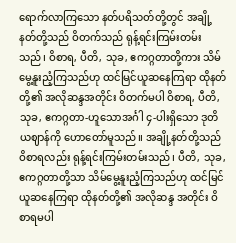ရောက်လာကြသော နတ်ပရိသတ်တို့တွင် အချို့ နတ်တို့သည် ဝိတက်သည် ရုန့်ရင်းကြမ်းတမ်းသည်၊ ဝိစာရ, ပီတိ, သုခ, ဧကဂ္ဂတာတို့ကား သိမ်မွေ့နူးညံ့ကြသည်ဟု ထင်မြင်ယူဆနေကြရာ ထိုနတ်တို့၏ အလိုဆန္ဒအတိုင်း ဝိတက်မပါ ဝိစာရ, ပီတိ, သုခ, ဧကဂ္ဂတာ-ဟူသောအင်္ဂါ ၄-ပါးရှိသော ဒုတိယဈာန်ကို ဟောတော်မူသည်။ အချို့နတ်တို့သည် ဝိစာရလည်း ရုန့်ရင်းကြမ်းတမ်းသည်၊ ပီတိ, သုခ, ဧကဂ္ဂတာတို့သာ သိမ်မွေ့နူးညံ့ကြသည်ဟု ထင်မြင် ယူဆနေကြရာ ထိုနတ်တို့၏ အလိုဆန္ဒ အတိုင်း ဝိစာရမပါ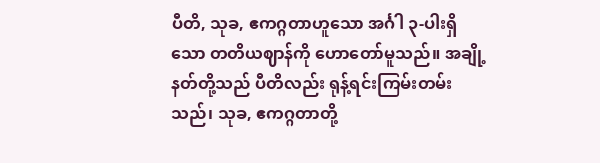ပီတိ, သုခ, ဧကဂ္ဂတာဟူသော အင်္ဂါ ၃-ပါးရှိသော တတိယဈာန်ကို ဟောတော်မူသည်။ အချို့နတ်တို့သည် ပီတိလည်း ရုန့်ရင်းကြမ်းတမ်းသည်၊ သုခ, ဧကဂ္ဂတာတို့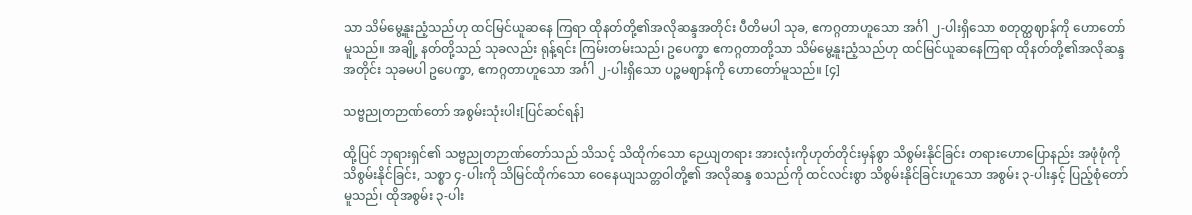သာ သိမ်မွေ့နူးညံ့သည်ဟု ထင်မြင်ယူဆနေ ကြရာ ထိုနတ်တို့၏အလိုဆန္ဒအတိုင်း ပီတိမပါ သုခ, ဧကဂ္ဂတာဟူသော အင်္ဂါ ၂-ပါးရှိသော စတုတ္ထဈာန်ကို ဟောတော်မူသည်။ အချို့ နတ်တို့သည် သုခလည်း ရုန့်ရင်း ကြမ်းတမ်းသည်၊ ဥပေက္ခာ ဧကဂ္ဂတာတို့သာ သိမ်မွေ့နူးညံ့သည်ဟု ထင်မြင်ယူဆနေကြရာ ထိုနတ်တို့၏အလိုဆန္ဒအတိုင်း သုခမပါ ဥပေက္ခာ, ဧကဂ္ဂတာဟူသော အင်္ဂါ ၂-ပါးရှိသော ပဉ္စမဈာန်ကို ဟောတော်မူသည်။ [၄]

သဗ္ဗညုတဉာဏ်တော် အစွမ်းသုံးပါး[ပြင်ဆင်ရန်]

ထို့ပြင် ဘုရားရှင်၏ သဗ္ဗညုတဉာဏ်တော်သည် သိသင့် သိထိုက်သော ဉေယျတရား အားလုံးကိုဟုတ်တိုင်းမှန်စွာ သိစွမ်းနိုင်ခြင်း တရားဟောပြောနည်း အဖုံဖုံကို သိစွမ်းနိုင်ခြင်း, သစ္စာ ၄-ပါးကို သိမြင်ထိုက်သော ဝေနေယျသတ္တဝါတို့၏ အလိုဆန္ဒ စသည်ကို ထင်လင်းစွာ သိစွမ်းနိုင်ခြင်းဟူသော အစွမ်း ၃-ပါးနှင့် ပြည့်စုံတော်မူသည်၊ ထိုအစွမ်း ၃-ပါး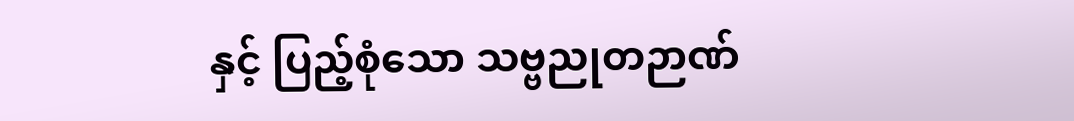နှင့် ပြည့်စုံသော သဗ္ဗညုတဉာဏ်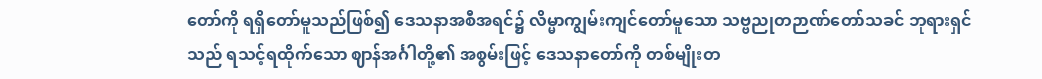တော်ကို ရရှိတော်မူသည်ဖြစ်၍ ဒေသနာအစီအရင်၌ လိမ္မာကျွမ်းကျင်တော်မူသော သဗ္ဗညုတဉာဏ်တော်သခင် ဘုရားရှင်သည် ရသင့်ရထိုက်သော ဈာန်အင်္ဂါတို့၏ အစွမ်းဖြင့် ဒေသနာတော်ကို တစ်မျိုးတ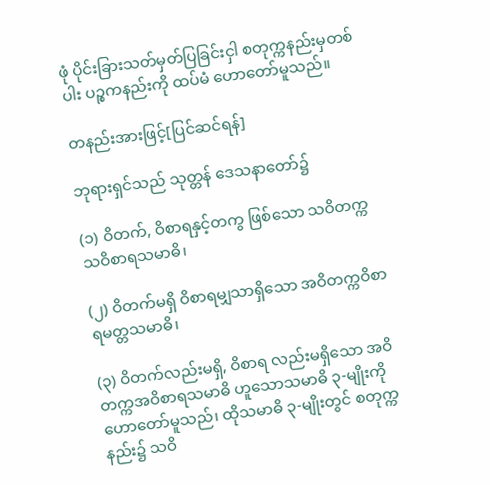ဖုံ ပိုင်းခြားသတ်မှတ်ပြခြင်းငှါ စတုက္ကနည်းမှတစ်ပါး ပဉ္စကနည်းကို ထပ်မံ ဟောတော်မူသည်။

တနည်းအားဖြင့်[ပြင်ဆင်ရန်]

ဘုရားရှင်သည် သုတ္တန် ဒေသနာတော်၌

(၁) ဝိတက်, ဝိစာရနှင့်တကွ ဖြစ်သော သဝိတက္ကသဝိစာရသမာဓိ၊

(၂) ဝိတက်မရှိ ဝိစာရမျှသာရှိသော အဝိတက္ကဝိစာရမတ္တသမာဓိ၊

(၃) ဝိတက်လည်းမရှိ, ဝိစာရ လည်းမရှိသော အဝိတက္ကအဝိစာရသမာဓိ ဟူသောသမာဓိ ၃-မျိုးကို ဟောတော်မူသည်၊ ထိုသမာဓိ ၃-မျိုးတွင် စတုက္ကနည်း၌ သဝိ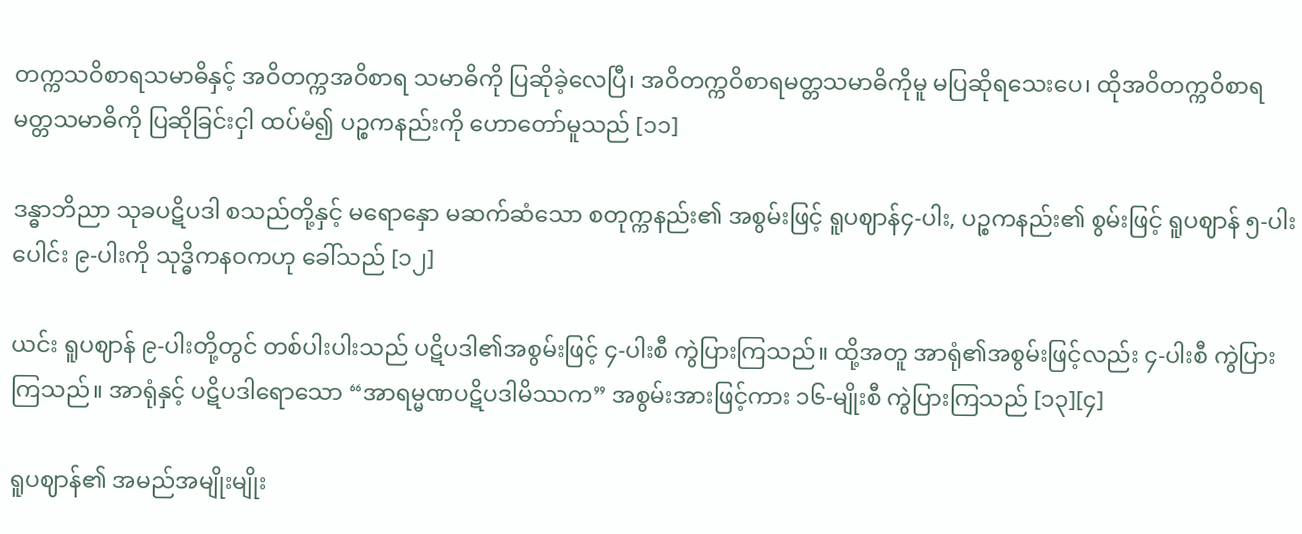တက္ကသဝိစာရသမာဓိနှင့် အဝိတက္ကအဝိစာရ သမာဓိကို ပြဆိုခဲ့လေပြီ၊ အဝိတက္ကဝိစာရမတ္တသမာဓိကိုမူ မပြဆိုရသေးပေ၊ ထိုအဝိတက္ကဝိစာရမတ္တသမာဓိကို ပြဆိုခြင်းငှါ ထပ်မံ၍ ပဉ္စကနည်းကို ဟောတော်မူသည် [၁၁]

ဒန္ဓာဘိညာ သုခပဋိပဒါ စသည်တို့နှင့် မရောနှော မဆက်ဆံသော စတုက္ကနည်း၏ အစွမ်းဖြင့် ရူပဈာန်၄-ပါး, ပဉ္စကနည်း၏ စွမ်းဖြင့် ရူပဈာန် ၅-ပါး ပေါင်း ၉-ပါးကို သုဒ္ဓိကနဝကဟု ခေါ်သည် [၁၂]

ယင်း ရူပဈာန် ၉-ပါးတို့တွင် တစ်ပါးပါးသည် ပဋိပဒါ၏အစွမ်းဖြင့် ၄-ပါးစီ ကွဲပြားကြသည်။ ထို့အတူ အာရုံ၏အစွမ်းဖြင့်လည်း ၄-ပါးစီ ကွဲပြားကြသည်။ အာရုံနှင့် ပဋိပဒါရောသော “အာရမ္မဏပဋိပဒါမိဿက” အစွမ်းအားဖြင့်ကား ၁၆-မျိုးစီ ကွဲပြားကြသည် [၁၃][၄]

ရူပဈာန်၏ အမည်အမျိုးမျိုး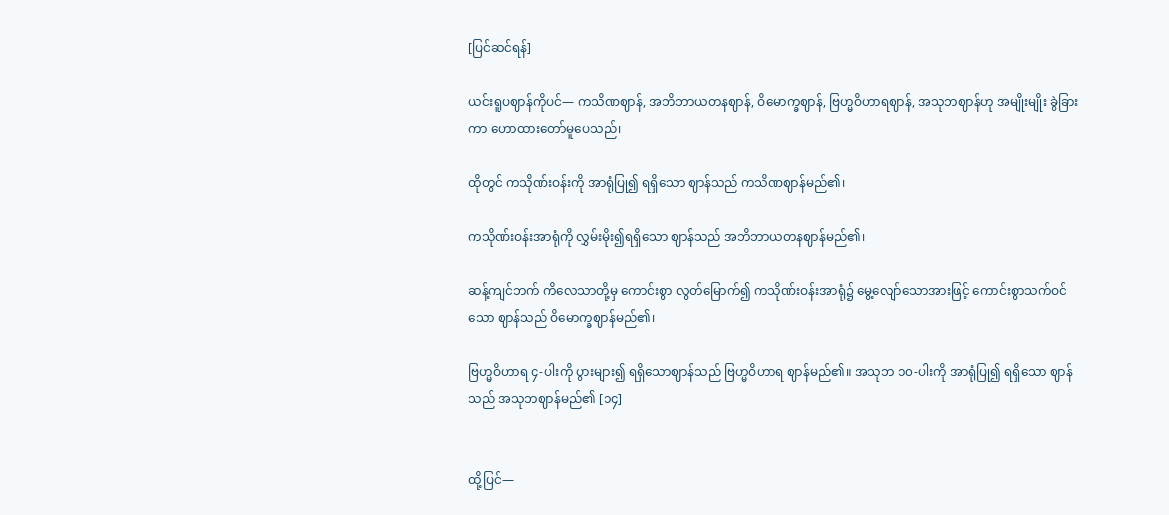[ပြင်ဆင်ရန်]

ယင်းရူပဈာန်ကိုပင်— ကသိဏဈာန်, အဘိဘာယတနဈာန်, ဝိမောက္ခဈာန်, ဗြဟ္မဝိဟာရဈာန်, အသုဘဈာန်ဟု အမျိုးမျိုး ခွဲခြားကာ ဟောထားတော်မူပေသည်၊

ထိုတွင် ကသိုဏ်းဝန်းကို အာရုံပြု၍ ရရှိသော ဈာန်သည် ကသိဏဈာန်မည်၏၊

ကသိုဏ်းဝန်းအာရုံကို လွှမ်းမိုး၍ရရှိသော ဈာန်သည် အဘိဘာယတနဈာန်မည်၏၊

ဆန့်ကျင်ဘက် ကိလေသာတို့မှ ကောင်းစွာ လွတ်မြောက်၍ ကသိုဏ်းဝန်းအာရုံ၌ မွေ့လျော်သောအားဖြင့် ကောင်းစွာသက်ဝင်သော ဈာန်သည် ဝိမောက္ခဈာန်မည်၏၊

ဗြဟ္မဝိဟာရ ၄-ပါးကို ပွားများ၍ ရရှိသောဈာန်သည် ဗြဟ္မဝိဟာရ ဈာန်မည်၏။ အသုဘ ၁၀-ပါးကို အာရုံပြု၍ ရရှိသော ဈာန်သည် အသုဘဈာန်မည်၏ [၁၄]


ထို့ပြင်—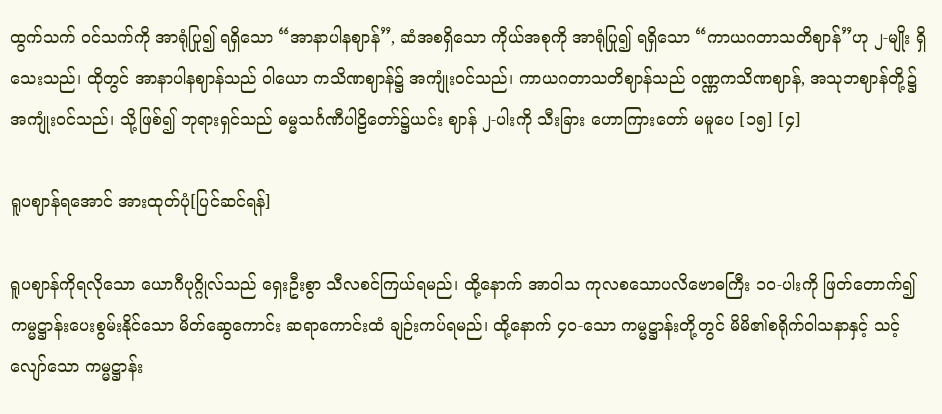ထွက်သက် ဝင်သက်ကို အာရုံပြု၍ ရရှိသော “အာနာပါနဈာန်”, ဆံအစရှိသော ကိုယ်အစုကို အာရုံပြု၍ ရရှိသော “ကာယဂတာသတိဈာန်”ဟု ၂-မျိုး ရှိသေးသည်၊ ထိုတွင် အာနာပါနဈာန်သည် ဝါယော ကသိဏဈာန်၌ အကျုံးဝင်သည်၊ ကာယဂတာသတိဈာန်သည် ဝဏ္ဏကသိဏဈာန်, အသုဘဈာန်တို့၌ အကျုံးဝင်သည်၊ သို့ဖြစ်၍ ဘုရားရှင်သည် ဓမ္မသင်္ဂဏီပါဠိတော်၌ယင်း ဈာန် ၂-ပါးကို သီးခြား ဟောကြားတော် မမူပေ [၁၅] [၄]

ရူပဈာန်ရအောင် အားထုတ်ပုံ[ပြင်ဆင်ရန်]

ရူပဈာန်ကိုရလိုသော ယောဂီပုဂ္ဂိုလ်သည် ရှေးဦးစွာ သီလစင်ကြယ်ရမည်၊ ထို့နောက် အာဝါသ ကုလစသောပလိဗောဓကြီး ၁၀-ပါးကို ဖြတ်တောက်၍ ကမ္မဋ္ဌာန်းပေးစွမ်းနိုင်သော မိတ်ဆွေကောင်း ဆရာကောင်းထံ ချဉ်းကပ်ရမည်၊ ထို့နောက် ၄၀-သော ကမ္မဋ္ဌာန်းတို့တွင် မိမိ၏စရိုက်ဝါသနာနှင့် သင့် လျော်သော ကမ္မဋ္ဌာန်း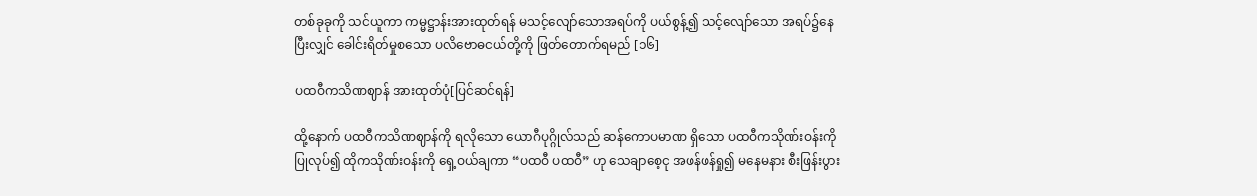တစ်ခုခုကို သင်ယူကာ ကမ္မဋ္ဌာန်းအားထုတ်ရန် မသင့်လျော်သောအရပ်ကို ပယ်စွန့်၍ သင့်လျော်သော အရပ်၌နေပြီးလျှင် ခေါင်းရိတ်မှုစသော ပလိဗောဓငယ်တို့ကို ဖြတ်တောက်ရမည် [၁၆]

ပထဝီကသိဏဈာန် အားထုတ်ပုံ[ပြင်ဆင်ရန်]

ထို့နောက် ပထဝီကသိဏဈာန်ကို ရလိုသော ယောဂီပုဂ္ဂိုလ်သည် ဆန်ကောပမာဏ ရှိသော ပထဝီကသိုဏ်းဝန်းကို ပြုလုပ်၍ ထိုကသိုဏ်းဝန်းကို ရှေ့ဝယ်ချကာ “ပထဝီ ပထဝီ” ဟု သေချာစေ့ငု အဖန်ဖန်ရှု၍ မနေမနား စီးဖြန်းပွား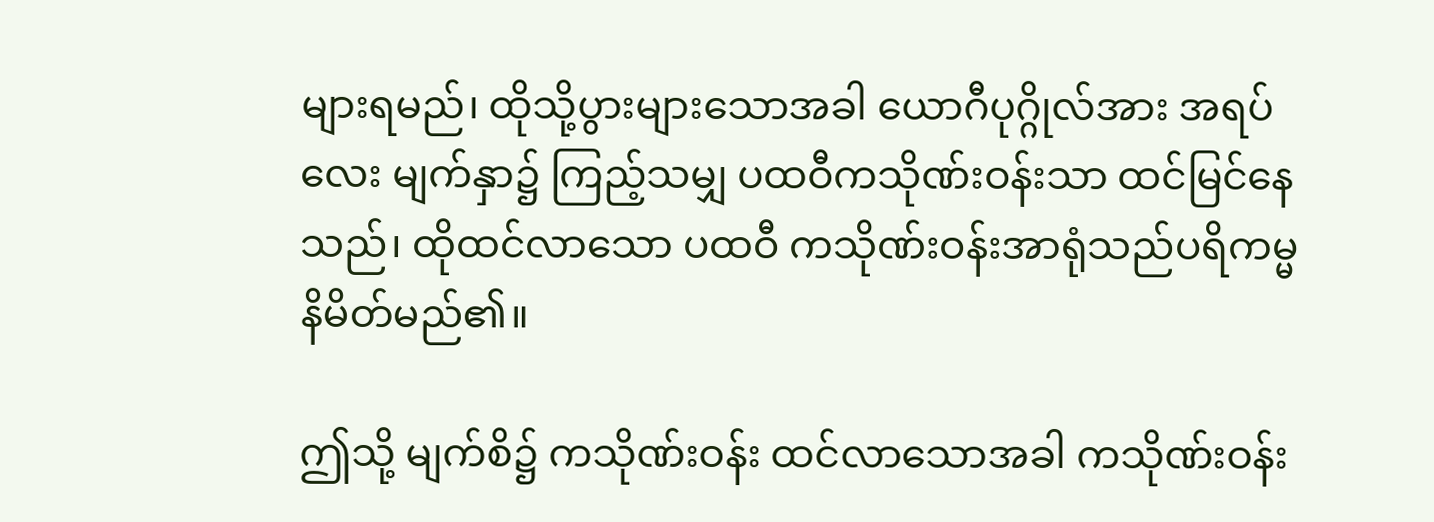များရမည်၊ ထိုသို့ပွားများသောအခါ ယောဂီပုဂ္ဂိုလ်အား အရပ်လေး မျက်နှာ၌ ကြည့်သမျှ ပထဝီကသိုဏ်းဝန်းသာ ထင်မြင်နေသည်၊ ထိုထင်လာသော ပထဝီ ကသိုဏ်းဝန်းအာရုံသည်ပရိကမ္မနိမိတ်မည်၏။

ဤသို့ မျက်စိ၌ ကသိုဏ်းဝန်း ထင်လာသောအခါ ကသိုဏ်းဝန်း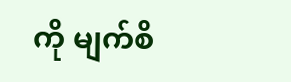ကို မျက်စိ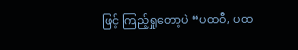ဖြင့် ကြည့်ရှုတော့ပဲ “ပထဝီ, ပထ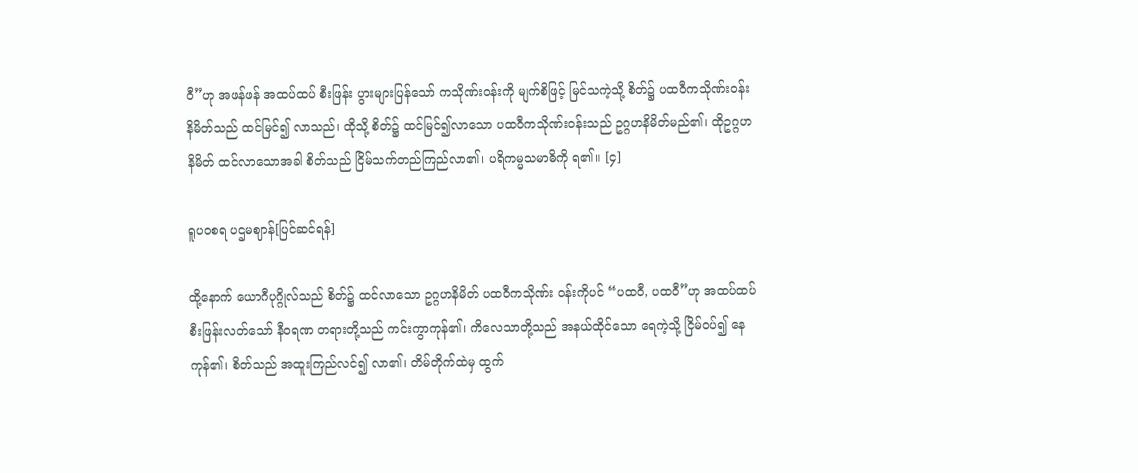ဝီ”ဟု အဖန်ဖန် အထပ်ထပ် စီးဖြန်း ပွားများပြန်သော် ကသိုဏ်းဝန်းကို မျက်စိဖြင့် မြင်သကဲ့သို့ စိတ်၌ ပထဝီကသိုဏ်းဝန်း နိမိတ်သည် ထင်မြင်၍ လာသည်၊ ထိုသို့ စိတ်၌ ထင်မြင်၍လာသော ပထဝီကသိုဏ်းဝန်းသည် ဥဂ္ဂဟနိမိတ်မည်၏၊ ထိုဥဂ္ဂဟနိမိတ် ထင်လာသောအခါ စိတ်သည် ငြိမ်သက်တည်ကြည်လာ၏၊ ပရိကမ္မသမာဓိကို ရ၏။ [၄]

ရူပဝစရ ပဌမဈာန်[ပြင်ဆင်ရန်]

ထို့နောက် ယောဂီပုဂ္ဂိုလ်သည် စိတ်၌ ထင်လာသော ဥဂ္ဂဟနိမိတ် ပထဝီကသိုဏ်း ဝန်းကိုပင် “ပထဝီ, ပထဝီ”ဟု အထပ်ထပ် စီးဖြန်းလတ်သော် နီဝရဏ တရားတို့သည် ကင်းကွာကုန်၏၊ ကိလေသာတို့သည် အနယ်ထိုင်သော ရေကဲ့သို့ ငြိမ်ဝပ်၍ နေကုန်၏၊ စိတ်သည် အထူးကြည်လင်၍ လာ၏၊ တိမ်တိုက်ထဲမှ ထွက်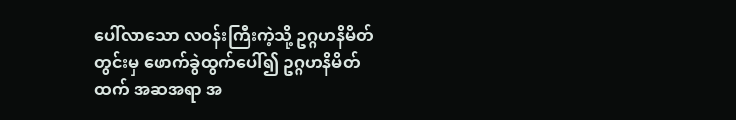ပေါ်လာသော လဝန်းကြီးကဲ့သို့ ဥဂ္ဂဟနိမိတ်တွင်းမှ ဖောက်ခွဲထွက်ပေါ်၍ ဥဂ္ဂဟနိမိတ်ထက် အဆအရာ အ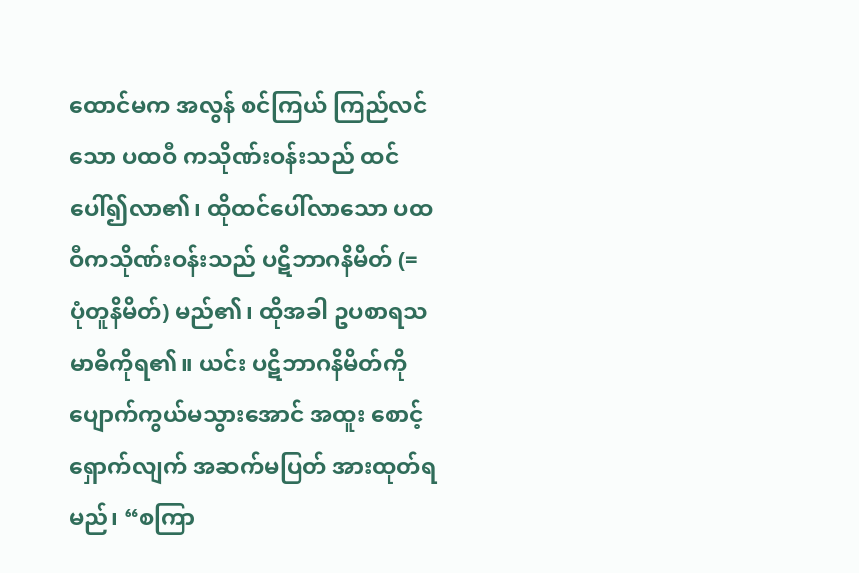ထောင်မက အလွန် စင်ကြယ် ကြည်လင်သော ပထဝီ ကသိုဏ်းဝန်းသည် ထင်ပေါ်၍လာ၏၊ ထိုထင်ပေါ်လာသော ပထဝီကသိုဏ်းဝန်းသည် ပဋိဘာဂနိမိတ် (= ပုံတူနိမိတ်) မည်၏၊ ထိုအခါ ဥပစာရသမာဓိကိုရ၏။ ယင်း ပဋိဘာဂနိမိတ်ကို ပျောက်ကွယ်မသွားအောင် အထူး စောင့်ရှောက်လျက် အဆက်မပြတ် အားထုတ်ရမည်၊ “စကြာ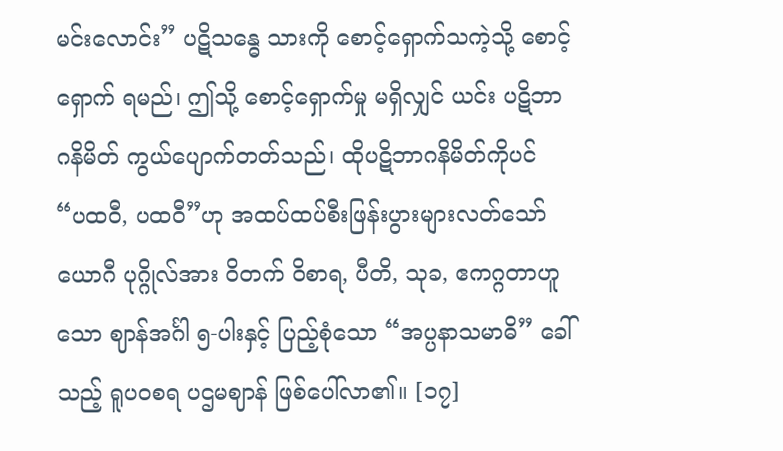မင်းလောင်း” ပဋိသန္ဓေ သားကို စောင့်ရှောက်သကဲ့သို့ စောင့်ရှောက် ရမည်၊ ဤသို့ စောင့်ရှောက်မှု မရှိလျှင် ယင်း ပဋိဘာဂနိမိတ် ကွယ်ပျောက်တတ်သည်၊ ထိုပဋိဘာဂနိမိတ်ကိုပင် “ပထဝီ, ပထဝီ”ဟု အထပ်ထပ်စီးဖြန်းပွားများလတ်သော်ယောဂီ ပုဂ္ဂိုလ်အား ဝိတက် ဝိစာရ, ပီတိ, သုခ, ဧကဂ္ဂတာဟူသော ဈာန်အင်္ဂါ ၅-ပါးနှင့် ပြည့်စုံသော “အပ္ပနာသမာဓိ” ခေါ်သည့် ရူပဝစရ ပဌမဈာန် ဖြစ်ပေါ်လာ၏။ [၁၇]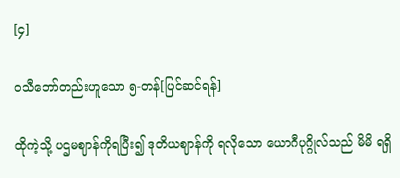[၄]

ဝသီဘော်တည်းဟူသော ၅-တန်[ပြင်ဆင်ရန်]

ထိုကဲ့သို့ ပဌမဈာန်ကိုရပြီး၍ ဒုတိယဈာန်ကို ရလိုသော ယောဂီပုဂ္ဂိုလ်သည် မိမိ ရရှိ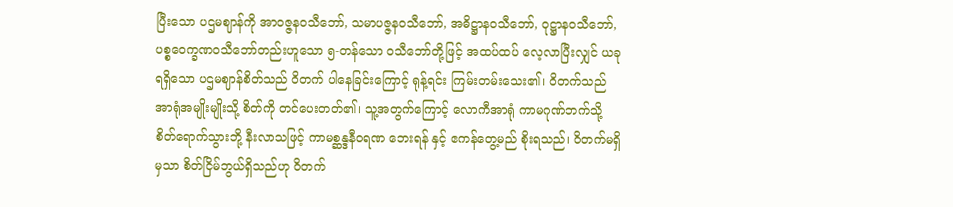ပြီးသော ပဌမဈာန်ကို အာဝဇ္ဇနဝသီဘော်, သမာပဇ္ဇနဝသီဘော်, အဓိဋ္ဌာနဝသီဘော်, ဝုဋ္ဌာနဝသီဘော်, ပစ္စဝေက္ခဏဝသီဘော်တည်းဟူသော ၅-တန်သော ဝသီဘော်တို့ဖြင့် အထပ်ထပ် လေ့လာပြီးလျှင် ယခုရရှိသော ပဌမဈာန်စိတ်သည် ဝိတက် ပါနေခြင်းကြောင့် ရုန့်ရင်း ကြမ်းတမ်းသေး၏၊ ဝိတက်သည် အာရုံအမျိုးမျိုးသို့ စိတ်ကို တင်ပေးတတ်၏၊ သူ့အတွက်ကြောင့် လောကီအာရုံ ကာမဂုဏ်ဘက်သို့ စိတ်ရောက်သွားဘို့ နီးလာသဖြင့် ကာမစ္ဆန္ဒနီဝရဏ ဘေးရန် နှင့် ဧကန်တွေ့မည် စိုးရသည်၊ ဝိတက်မရှိမှသာ စိတ်ငြိမ်ဘွယ်ရှိသည်ဟု ဝိတက်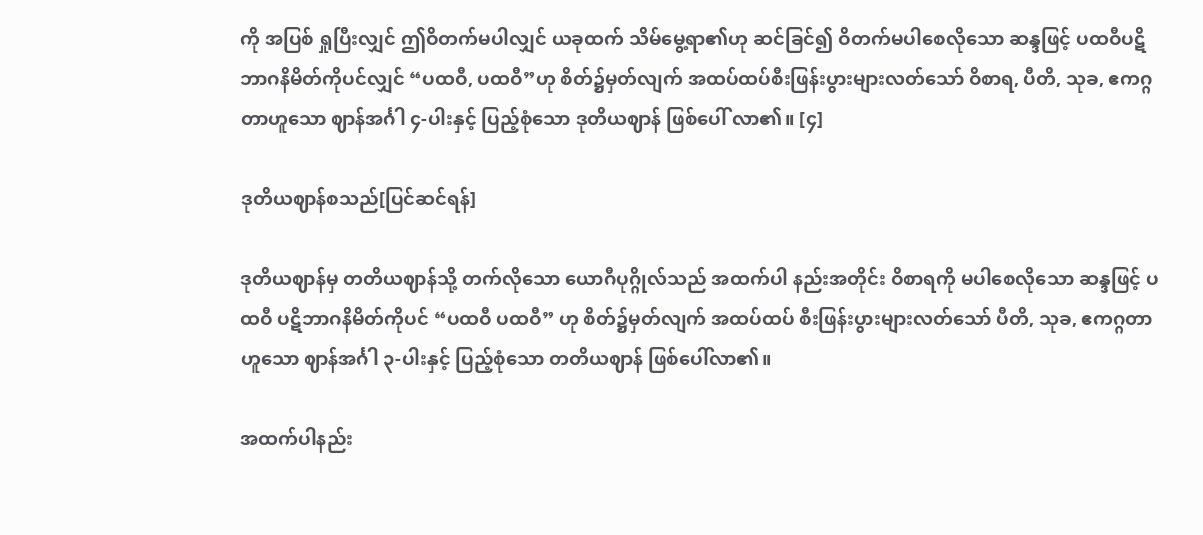ကို အပြစ် ရှုပြီးလျှင် ဤဝိတက်မပါလျှင် ယခုထက် သိမ်မွေ့ရာ၏ဟု ဆင်ခြင်၍ ဝိတက်မပါစေလိုသော ဆန္ဒဖြင့် ပထဝီပဋိဘာဂနိမိတ်ကိုပင်လျှင် “ပထဝီ, ပထဝီ”ဟု စိတ်၌မှတ်လျက် အထပ်ထပ်စီးဖြန်းပွားများလတ်သော် ဝိစာရ, ပီတိ, သုခ, ဧကဂ္ဂတာဟူသော ဈာန်အင်္ဂါ ၄-ပါးနှင့် ပြည့်စုံသော ဒုတိယဈာန် ဖြစ်ပေါ် လာ၏။ [၄]

ဒုတိယဈာန်စသည်[ပြင်ဆင်ရန်]

ဒုတိယဈာန်မှ တတိယဈာန်သို့ တက်လိုသော ယောဂီပုဂ္ဂိုလ်သည် အထက်ပါ နည်းအတိုင်း ဝိစာရကို မပါစေလိုသော ဆန္ဒဖြင့် ပထဝီ ပဋိဘာဂနိမိတ်ကိုပင် “ပထဝီ ပထဝီ” ဟု စိတ်၌မှတ်လျက် အထပ်ထပ် စီးဖြန်းပွားများလတ်သော် ပီတိ, သုခ, ဧကဂ္ဂတာ ဟူသော ဈာန်အင်္ဂါ ၃-ပါးနှင့် ပြည့်စုံသော တတိယဈာန် ဖြစ်ပေါ်လာ၏။

အထက်ပါနည်း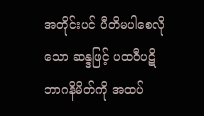အတိုင်းပင် ပီတိမပါစေလိုသော ဆန္ဒဖြင့် ပထဝီပဋိဘာဂနိမိတ်ကို အထပ်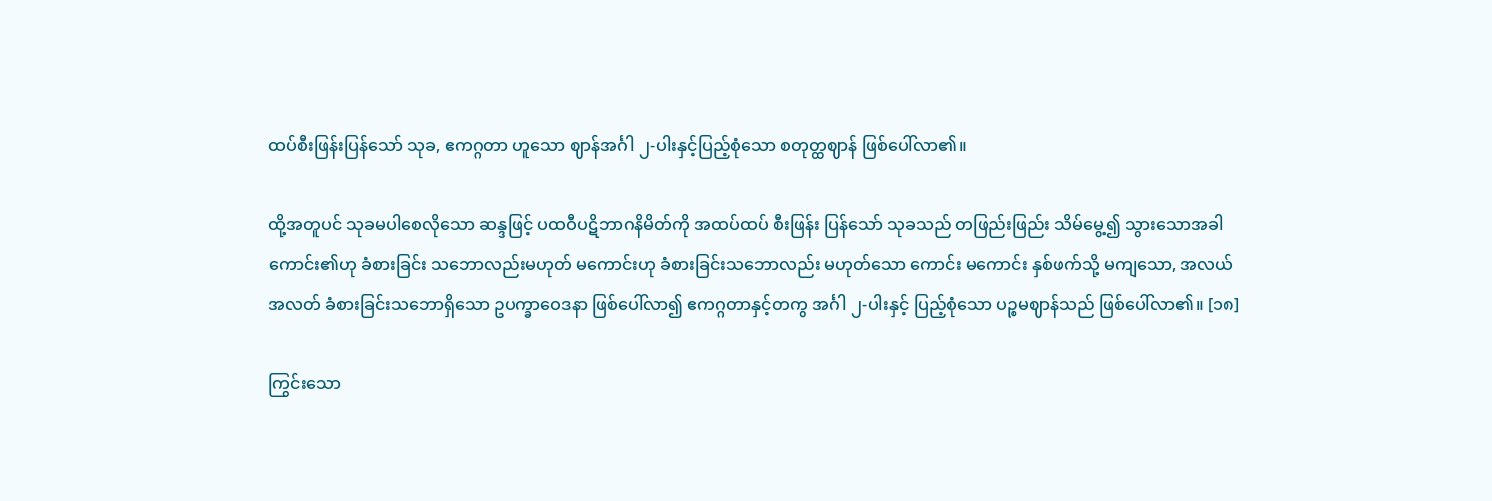ထပ်စီးဖြန်းပြန်သော် သုခ, ဧကဂ္ဂတာ ဟူသော ဈာန်အင်္ဂါ ၂-ပါးနှင့်ပြည့်စုံသော စတုတ္ထဈာန် ဖြစ်ပေါ်လာ၏။

ထို့အတူပင် သုခမပါစေလိုသော ဆန္ဒဖြင့် ပထဝီပဋိဘာဂနိမိတ်ကို အထပ်ထပ် စီးဖြန်း ပြန်သော် သုခသည် တဖြည်းဖြည်း သိမ်မွေ့၍ သွားသောအခါ ကောင်း၏ဟု ခံစားခြင်း သဘောလည်းမဟုတ် မကောင်းဟု ခံစားခြင်းသဘောလည်း မဟုတ်သော ကောင်း မကောင်း နှစ်ဖက်သို့ မကျသော, အလယ် အလတ် ခံစားခြင်းသဘောရှိသော ဥပက္ခာဝေဒနာ ဖြစ်ပေါ်လာ၍ ဧကဂ္ဂတာနှင့်တကွ အင်္ဂါ ၂-ပါးနှင့် ပြည့်စုံသော ပဉ္စမဈာန်သည် ဖြစ်ပေါ်လာ၏။ [၁၈]

ကြွင်းသော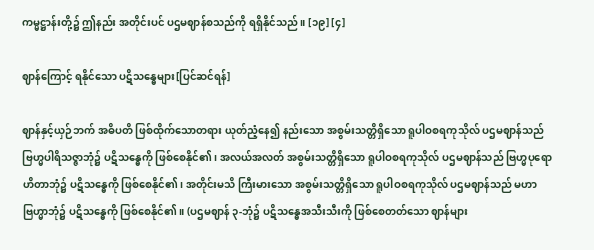ကမ္မဋ္ဌာန်းတို့၌ ဤနည်း အတိုင်းပင် ပဌမဈာန်စသည်ကို ရရှိနိုင်သည်။ [၁၉] [၄]

ဈာန်ကြောင့် ရနိုင်သော ပဋိသန္ဓေများ[ပြင်ဆင်ရန်]

ဈာန်နှင့်ယှဉ်ဘက် အဓိပတိ ဖြစ်ထိုက်သောတရား ယုတ်ညံ့နေ၍ နည်းသော အစွမ်းသတ္တိရှိသော ရူပါဝစရကုသိုလ် ပဌမဈာန်သည် ဗြဟ္မပါရိသဇ္ဇာဘုံ၌ ပဋိသန္ဓေကို ဖြစ်စေနိုင်၏၊ အလယ်အလတ် အစွမ်းသတ္တိရှိသော ရူပါဝစရကုသိုလ် ပဌမဈာန်သည် ဗြဟ္မပုရောဟိတာဘုံ၌ ပဋိသန္ဓေကို ဖြစ်စေနိုင်၏၊ အတိုင်းမသိ ကြီးမားသော အစွမ်းသတ္တိရှိသော ရူပါဝစရကုသိုလ် ပဌမဈာန်သည် မဟာဗြဟ္မာဘုံ၌ ပဋိသန္ဓေကို ဖြစ်စေနိုင်၏။ (ပဌမဈာန် ၃-ဘုံ၌ ပဋိသန္ဓေအသီးသီးကို ဖြစ်စေတတ်သော ဈာန်များ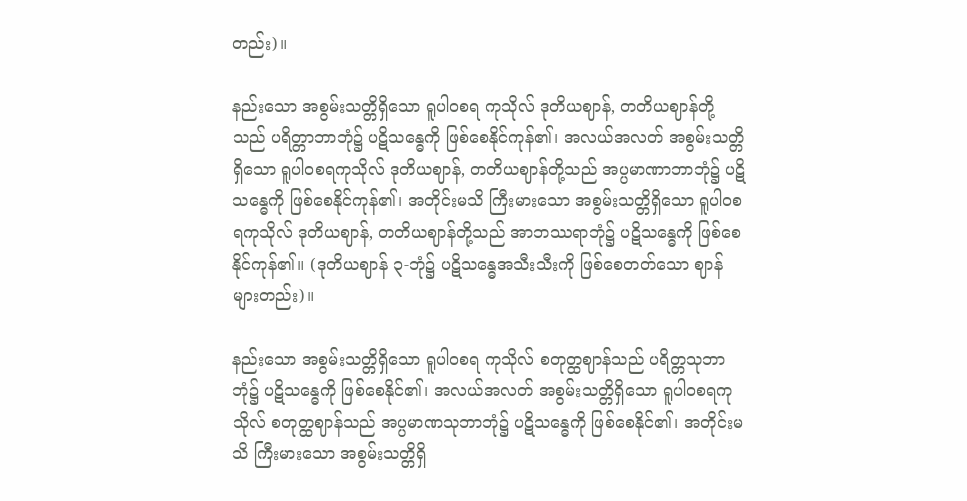တည်း)။

နည်းသော အစွမ်းသတ္တိရှိသော ရူပါဝစရ ကုသိုလ် ဒုတိယဈာန်, တတိယဈာန်တို့သည် ပရိတ္တာဘာဘုံ၌ ပဋိသန္ဓေကို ဖြစ်စေနိုင်ကုန်၏၊ အလယ်အလတ် အစွမ်းသတ္တိရှိသော ရူပါဝစရကုသိုလ် ဒုတိယဈာန်, တတိယဈာန်တို့သည် အပ္ပမာဏာဘာဘုံ၌ ပဋိသန္ဓေကို ဖြစ်စေနိုင်ကုန်၏၊ အတိုင်းမသိ ကြီးမားသော အစွမ်းသတ္တိရှိသော ရူပါဝစရကုသိုလ် ဒုတိယဈာန်, တတိယဈာန်တို့သည် အာဘဿရာဘုံ၌ ပဋိသန္ဓေကို ဖြစ်စေနိုင်ကုန်၏။ (ဒုတိယဈာန် ၃-ဘုံ၌ ပဋိသန္ဓေအသီးသီးကို ဖြစ်စေတတ်သော ဈာန်များတည်း)။

နည်းသော အစွမ်းသတ္တိရှိသော ရူပါဝစရ ကုသိုလ် စတုတ္ထဈာန်သည် ပရိတ္တသုဘာဘုံ၌ ပဋိသန္ဓေကို ဖြစ်စေနိုင်၏၊ အလယ်အလတ် အစွမ်းသတ္တိရှိသော ရူပါဝစရကုသိုလ် စတုတ္ထဈာန်သည် အပ္ပမာဏသုဘာဘုံ၌ ပဋိသန္ဓေကို ဖြစ်စေနိုင်၏၊ အတိုင်းမသိ ကြီးမားသော အစွမ်းသတ္တိရှိ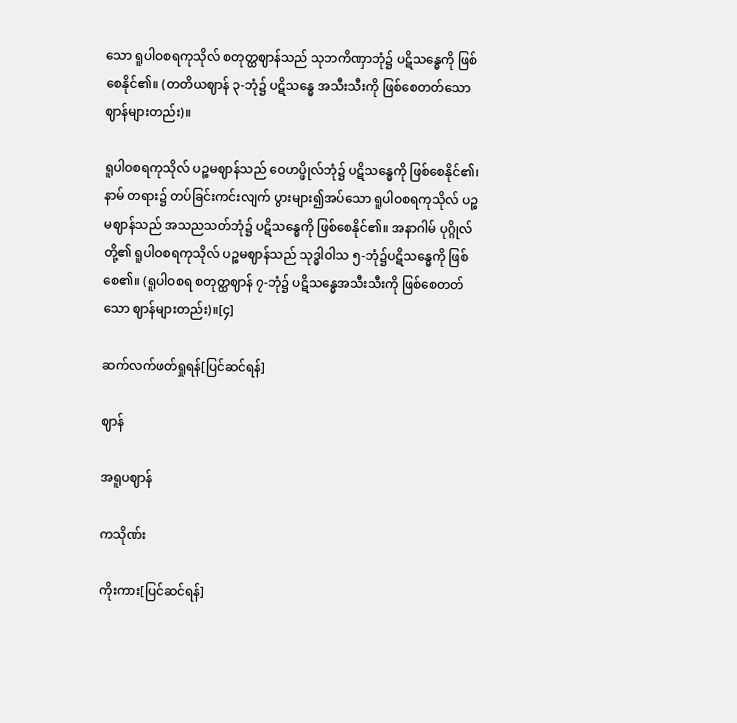သော ရူပါဝစရကုသိုလ် စတုတ္ထဈာန်သည် သုဘကိဏှာဘုံ၌ ပဋိသန္ဓေကို ဖြစ်စေနိုင်၏။ (တတိယဈာန် ၃-ဘုံ၌ ပဋိသန္ဓေ အသီးသီးကို ဖြစ်စေတတ်သော ဈာန်များတည်း)။

ရူပါဝစရကုသိုလ် ပဉ္စမဈာန်သည် ဝေဟပ္ဖိုလ်ဘုံ၌ ပဋိသန္ဓေကို ဖြစ်စေနိုင်၏၊ နာမ် တရား၌ တပ်ခြင်းကင်းလျက် ပွားများ၍အပ်သော ရူပါဝစရကုသိုလ် ပဉ္စမဈာန်သည် အသညသတ်ဘုံ၌ ပဋိသန္ဓေကို ဖြစ်စေနိုင်၏။ အနာဂါမ် ပုဂ္ဂိုလ်တို့၏ ရူပါဝစရကုသိုလ် ပဉ္စမဈာန်သည် သုဒ္ဓါဝါသ ၅-ဘုံ၌ပဋိသန္ဓေကို ဖြစ်စေ၏။ (ရူပါဝစရ စတုတ္ထဈာန် ၇-ဘုံ၌ ပဋိသန္ဓေအသီးသီးကို ဖြစ်စေတတ်သော ဈာန်များတည်း)။[၄]

ဆက်လက်ဖတ်ရှုရန်[ပြင်ဆင်ရန်]

ဈာန်

အရူပဈာန်

ကသိုဏ်း

ကိုးကား[ပြင်ဆင်ရန်]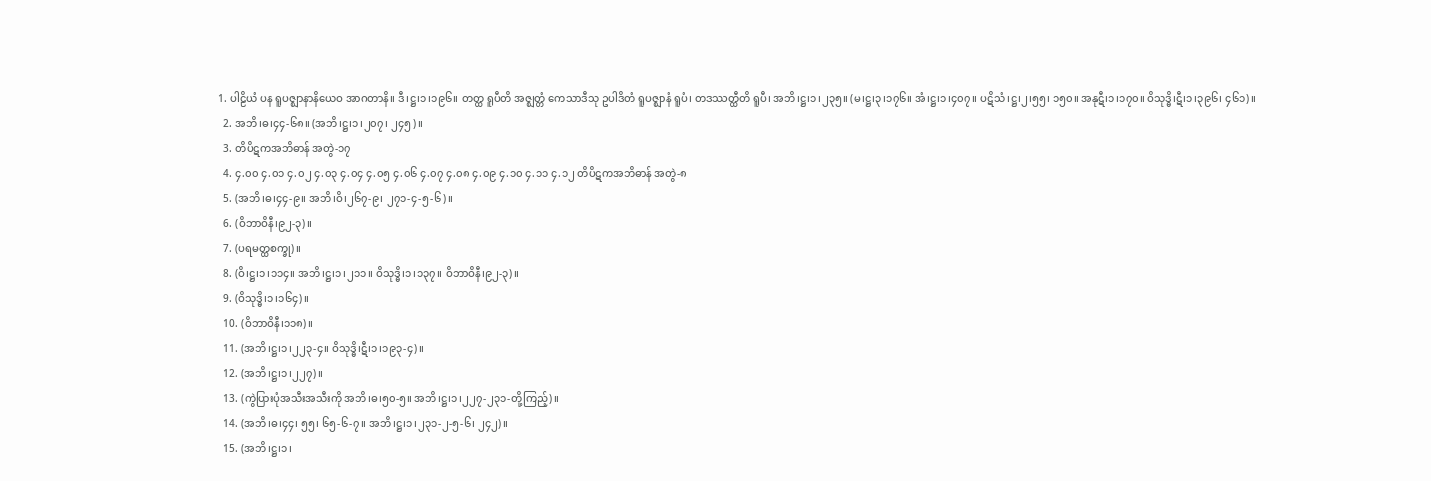1. ပါဠိယံ ပန ရူပဇ္ဈာနာနိယေဝ အာဂတာနိ။ ဒီ၊ဋ္ဌ၊၁၊၁၉၆။ တတ္ထ ရူပီတိ အဇ္ဈတ္တံ ကေသာဒီသု ဥပါဒိတံ ရူပဇ္ဈာနံ ရူပံ၊ တဒဿတ္ထီတိ ရူပီ၊ အဘိ၊ဋ္ဌ၊၁၊၂၃၅။ (မ၊ဋ္ဌ၊၃၊၁၇၆။ အံ၊ဋ္ဌ၊၁၊၄၀၇။ ပဋိသံ၊ဋ္ဌ၊၂၊၅၅၊ ၁၅၀။ အနုဋီ၊၁၊၁၇၀။ ဝိသုဒ္ဓိ၊ဋီ၊၁၊၃၉၆၊ ၄၆၁)။
  2. အဘိ၊ဓ၊၄၄-၆၈။ (အဘိ၊ဋ္ဌ၊၁၊၂၀၇၊ ၂၄၅)။
  3. တိပိဋကအဘိဓာန် အတွဲ-၁၇
  4. ၄.၀၀ ၄.၀၁ ၄.၀၂ ၄.၀၃ ၄.၀၄ ၄.၀၅ ၄.၀၆ ၄.၀၇ ၄.၀၈ ၄.၀၉ ၄.၁၀ ၄.၁၁ ၄.၁၂ တိပိဋကအဘိဓာန် အတွဲ-၈
  5. (အဘိ၊ဓ၊၄၄-၉။ အဘိ၊ဝိ၊၂၆၇-၉၊ ၂၇၁-၄-၅-၆)။
  6. (ဝိဘာဝိနီ၊၉၂-၃)။
  7. (ပရမတ္ထစက္ခု)။
  8. (ဝိ၊ဋ္ဌ၊၁၊၁၁၄။ အဘိ၊ဋ္ဌ၊၁၊၂၁၁။ ဝိသုဒ္ဓိ၊၁၊၁၃၇။ ဝိဘာဝိနီ၊၉၂-၃)။
  9. (ဝိသုဒ္ဓိ၊၁၊၁၆၄)။
  10. (ဝိဘာဝိနီ၊၁၁၈)။
  11. (အဘိ၊ဋ္ဌ၊၁၊၂၂၃-၄။ ဝိသုဒ္ဓိ၊ဋီ၊၁၊၁၉၃-၄)။
  12. (အဘိ၊ဋ္ဌ၊၁၊၂၂၇)။
  13. (ကွဲပြားပုံအသီးအသီးကို အဘိ၊ဓ၊၅၀-၅။ အဘိ၊ဋ္ဌ၊၁၊၂၂၇-၂၃၁-တို့ကြည့်)။
  14. (အဘိ၊ဓ၊၄၄၊ ၅၅၊ ၆၅-၆-၇။ အဘိ၊ဋ္ဌ၊၁၊၂၃၁-၂-၅-၆၊ ၂၄၂)။
  15. (အဘိ၊ဋ္ဌ၊၁၊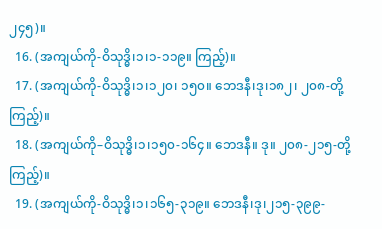၂၄၅)။
  16. (အကျယ်ကို-ဝိသုဒ္ဓိ၊၁၊၁-၁၁၉။ ကြည့်)။
  17. (အကျယ်ကို-ဝိသုဒ္ဓိ၊၁၊၁၂၀၊ ၁၅၀။ ဘေဒနီ၊ဒု၊၁၈၂၊ ၂၀၈-တို့ကြည့်)။
  18. (အကျယ်ကို–ဝိသုဒ္ဓိ၊၁၊၁၅၀-၁၆၄။ ဘေဒနီ။ ဒု။ ၂၀၈-၂၁၅-တို့ ကြည့်)။
  19. (အကျယ်ကို-ဝိသုဒ္ဓိ၊၁၊၁၆၅-၃၁၉။ ဘေဒနီ၊ဒု၊၂၁၅-၃၉၉-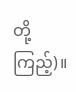တို့ကြည့်)။